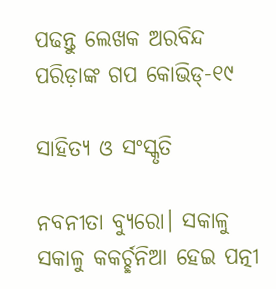ପଢନ୍ତୁ ଲେଖକ ଅରବିନ୍ଦ ପରିଡ଼ାଙ୍କ ଗପ କୋଭିଡ୍-୧୯

ସାହିତ୍ୟ ଓ ସଂସ୍କୃତି

ନବନୀତା ବ୍ୟୁରୋ। ସକାଳୁ ସକାଳୁ କକର୍ଚ୍ଛନିଆ ହେଇ ପତ୍ନୀ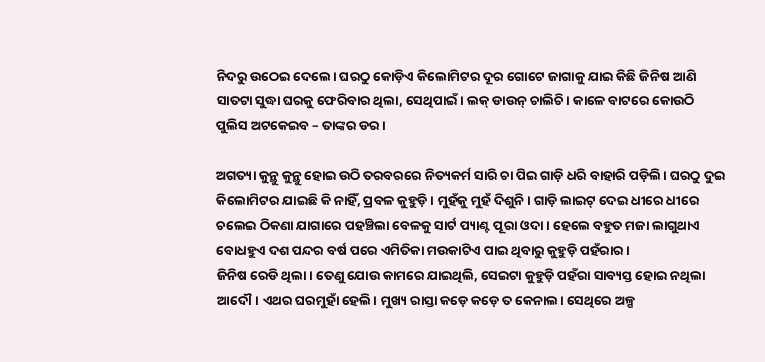ନିଦରୁ ଉଠେଇ ଦେଲେ। ଘରଠୁ କୋଡ଼ିଏ କିଲୋମିଟର ଦୂର ଗୋଟେ ଜାଗାକୁ ଯାଇ କିଛି ଜିନିଷ ଆଣି ସାତଟା ସୁଦ୍ଧା ଘରକୁ ଫେରିବାର ଥିଲା, ସେଥିପାଇଁ। ଲକ୍ ଡାଉନ୍ ଚାଲିଚି। କାଳେ ବାଟରେ କୋଉଠି ପୁଲିସ ଅଟକେଇବ – ତାଙ୍କର ଡର।

ଅଗତ୍ୟା କୁନ୍ଥୁ କୁନ୍ଥୁ ହୋଇ ଉଠି ତରବରରେ ନିତ୍ୟକର୍ମ ସାରି ଚା ପିଇ ଗାଡ଼ି ଧରି ବାହାରି ପଡ଼ିଲି। ଘରଠୁ ଦୁଇ କିଲୋମିଟର ଯାଇଛି କି ନାହିଁ, ପ୍ରବଳ କୁହୁଡ଼ି। ମୁହଁକୁ ମୁହଁ ଦିଶୁନି। ଗାଡ଼ି ଲାଇଟ୍ ଦେଇ ଧୀରେ ଧୀରେ ଚଲେଇ ଠିକଣା ଯାଗାରେ ପହଞ୍ଚିଲା ବେଳକୁ ସାର୍ଟ ପ୍ୟାଣ୍ଟ ପୂରା ଓଦା। ହେଲେ ବହୁତ ମଜା ଲାଗୁଥାଏ ବୋଧହୁଏ ଦଶ ପନ୍ଦର ବର୍ଷ ପରେ ଏମିତିକା ମଉକାଟିଏ ପାଇ ଥିବାରୁ କୁହୁଡ଼ି ପହଁରାର।
ଜିନିଷ ରେଡି ଥିଲା। ତେଣୁ ଯୋଉ କାମରେ ଯାଇଥିଲି, ସେଇଟା କୁହୁଡ଼ି ପହଁରା ସାବ୍ୟସ୍ତ ହୋଇ ନଥିଲା ଆଦୌ। ଏଥର ଘରମୁହାଁ ହେଲି। ମୁଖ୍ୟ ରାସ୍ତା କଡ଼େ କଡ଼େ ତ କେନାଲ। ସେଥିରେ ଅଳ୍ପ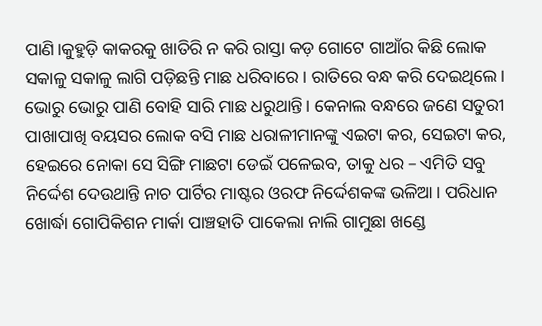ପାଣି।କୁହୁଡ଼ି କାକରକୁ ଖାତିରି ନ କରି ରାସ୍ତା କଡ଼ ଗୋଟେ ଗାଆଁର କିଛି ଲୋକ ସକାଳୁ ସକାଳୁ ଲାଗି ପଡ଼ିଛନ୍ତି ମାଛ ଧରିବାରେ। ରାତିରେ ବନ୍ଧ କରି ଦେଇଥିଲେ। ଭୋରୁ ଭୋରୁ ପାଣି ବୋହି ସାରି ମାଛ ଧରୁଥାନ୍ତି। କେନାଲ ବନ୍ଧରେ ଜଣେ ସତୁରୀ ପାଖାପାଖି ବୟସର ଲୋକ ବସି ମାଛ ଧରାଳୀମାନଙ୍କୁ ଏଇଟା କର, ସେଇଟା କର, ହେଇରେ ନୋକା ସେ ସିଙ୍ଗି ମାଛଟା ଡେଇଁ ପଳେଇବ, ତାକୁ ଧର – ଏମିତି ସବୁ ନିର୍ଦ୍ଦେଶ ଦେଉଥାନ୍ତି ନାଚ ପାର୍ଟିର ମାଷ୍ଟର ଓରଫ ନିର୍ଦ୍ଦେଶକଙ୍କ ଭଳିଆ। ପରିଧାନ ଖୋର୍ଦ୍ଧା ଗୋପିକିଶନ ମାର୍କା ପାଞ୍ଚହାତି ପାକେଲା ନାଲି ଗାମୁଛା ଖଣ୍ଡେ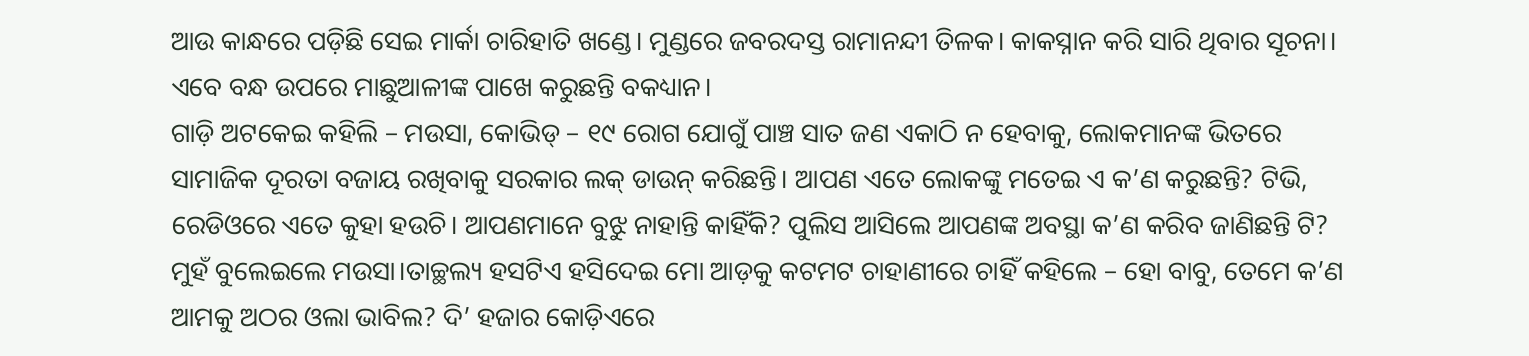ଆଉ କାନ୍ଧରେ ପଡ଼ିଛି ସେଇ ମାର୍କା ଚାରିହାତି ଖଣ୍ଡେ। ମୁଣ୍ଡରେ ଜବରଦସ୍ତ ରାମାନନ୍ଦୀ ତିଳକ। କାକସ୍ନାନ କରି ସାରି ଥିବାର ସୂଚନା। ଏବେ ବନ୍ଧ ଉପରେ ମାଛୁଆଳୀଙ୍କ ପାଖେ କରୁଛନ୍ତି ବକଧ୍ୟାନ।
ଗାଡ଼ି ଅଟକେଇ କହିଲି – ମଉସା, କୋଭିଡ୍ – ୧୯ ରୋଗ ଯୋଗୁଁ ପାଞ୍ଚ ସାତ ଜଣ ଏକାଠି ନ ହେବାକୁ, ଲୋକମାନଙ୍କ ଭିତରେ ସାମାଜିକ ଦୂରତା ବଜାୟ ରଖିବାକୁ ସରକାର ଲକ୍ ଡାଉନ୍ କରିଛନ୍ତି। ଆପଣ ଏତେ ଲୋକଙ୍କୁ ମତେଇ ଏ କ’ଣ କରୁଛନ୍ତି? ଟିଭି, ରେଡିଓରେ ଏତେ କୁହା ହଉଚି। ଆପଣମାନେ ବୁଝୁ ନାହାନ୍ତି କାହିଁକି? ପୁଲିସ ଆସିଲେ ଆପଣଙ୍କ ଅବସ୍ଥା କ’ଣ କରିବ ଜାଣିଛନ୍ତି ଟି?
ମୁହଁ ବୁଲେଇଲେ ମଉସା।ତାଚ୍ଛଲ୍ୟ ହସଟିଏ ହସିଦେଇ ମୋ ଆଡ଼କୁ କଟମଟ ଚାହାଣୀରେ ଚାହିଁ କହିଲେ – ହୋ ବାବୁ, ତେମେ କ’ଣ ଆମକୁ ଅଠର ଓଲା ଭାବିଲ? ଦି’ ହଜାର କୋଡ଼ିଏରେ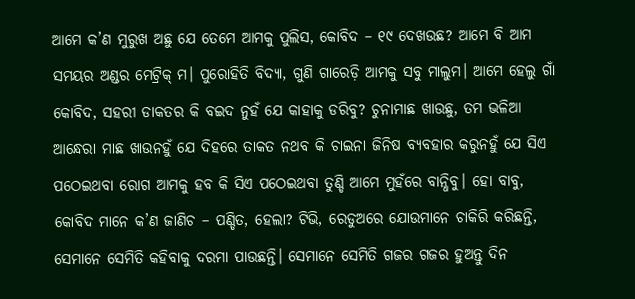ଆମେ କ’ଣ ମୁରୁଖ ଅଛୁ ଯେ ତେମେ ଆମକୁ ପୁଲିସ, କୋବିଦ – ୧୯ ଦେଖଉଛ? ଆମେ ବି ଆମ ସମୟର ଅଣ୍ଡର ମେଟ୍ରିକ୍ ମ। ପୁରୋହିତି ବିଦ୍ୟା, ଗୁଣି ଗାରେଡ଼ି ଆମକୁ ସବୁ ମାଲୁମ। ଆମେ ହେଲୁ ଗାଁ କୋବିଦ, ସହରୀ ଡାକତର କି ବଇଦ ନୁହଁ ଯେ କାହାକୁ ଡରିବୁ? ଚୁନାମାଛ ଖାଉଛୁ, ତମ ଭଳିଆ ଆନ୍ଧେରା ମାଛ ଖାଉନହୁଁ ଯେ ଦିହରେ ତାକତ ନଥବ କି ଚାଇନା ଜିନିଷ ବ୍ୟବହାର କରୁନହୁଁ ଯେ ସିଏ ପଠେଇଥବା ରୋଗ ଆମକୁ ହବ କି ସିଏ ପଠେଇଥବା ତୁଣ୍ଡି ଆମେ ମୁହଁରେ ବାନ୍ଧିବୁ। ହୋ ବାବୁ, କୋବିଦ ମାନେ କ’ଣ ଜାଣିଚ – ପଣ୍ଡିତ, ହେଲା? ଟିଭି, ରେଡୁଅରେ ଯୋଉମାନେ ଚାକିରି କରିଛନ୍ତି, ସେମାନେ ସେମିତି କହିବାକୁ ଦରମା ପାଉଛନ୍ତି। ସେମାନେ ସେମିତି ଗଜର ଗଜର ହୁଅନ୍ତୁ ଦିନ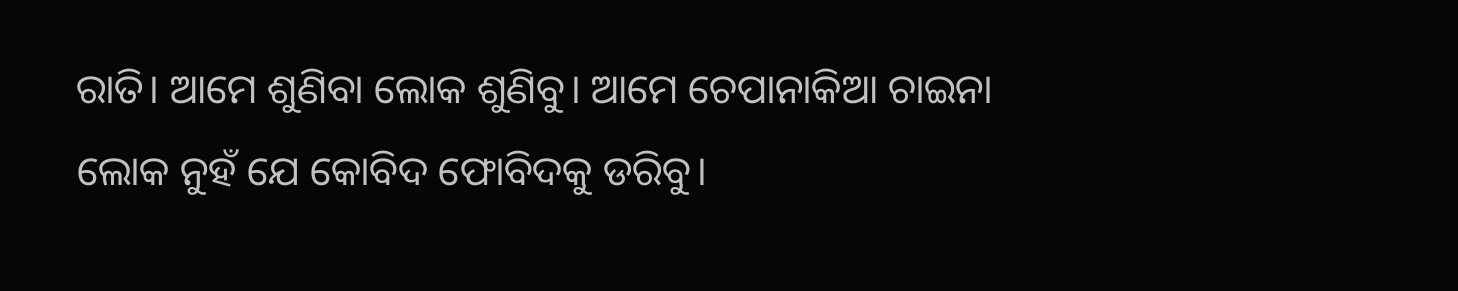ରାତି। ଆମେ ଶୁଣିବା ଲୋକ ଶୁଣିବୁ। ଆମେ ଚେପାନାକିଆ ଚାଇନା ଲୋକ ନୁହଁ ଯେ କୋବିଦ ଫୋବିଦକୁ ଡରିବୁ।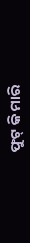ଫୁଟ୍ କି ମାରି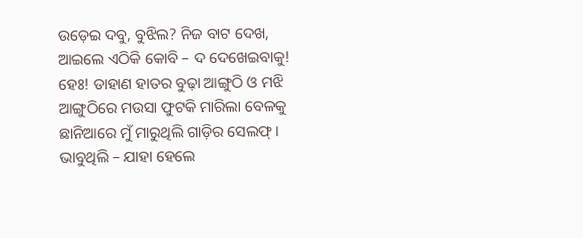ଉଡ଼େଇ ଦବୁ, ବୁଝିଲ? ନିଜ ବାଟ ଦେଖ, ଆଇଲେ ଏଠିକି କୋବି – ଦ ଦେଖେଇବାକୁ! ହେଃ! ଡାହାଣ ହାତର ବୁଢ଼ା ଆଙ୍ଗୁଠି ଓ ମଝି ଆଙ୍ଗୁଠିରେ ମଉସା ଫୁଟକି ମାରିଲା ବେଳକୁ ଛାନିଆରେ ମୁଁ ମାରୁଥିଲି ଗାଡ଼ିର ସେଲଫ୍। ଭାବୁଥିଲି – ଯାହା ହେଲେ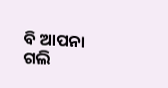ବି ଆପନା ଗଲି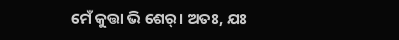ମେଁ କୁତ୍ତା ଭି ଶେର୍। ଅତଃ, ଯଃ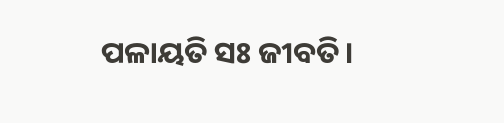ପଳାୟତି ସଃ ଜୀବତି।